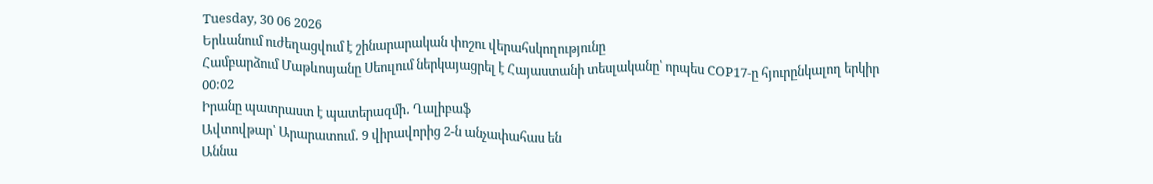Tuesday, 30 06 2026
Երևանում ուժեղացվում է շինարարական փոշու վերահսկողությունը
Համբարձում Մաթևոսյանը Սեուլում ներկայացրել է Հայաստանի տեսլականը՝ որպես COP17-ը հյուրընկալող երկիր
00:02
Իրանը պատրաստ է պատերազմի․ Ղալիբաֆ
Ավտովթար՝ Արարատում․ 9 վիրավորից 2-ն անչափահաս են
Աննա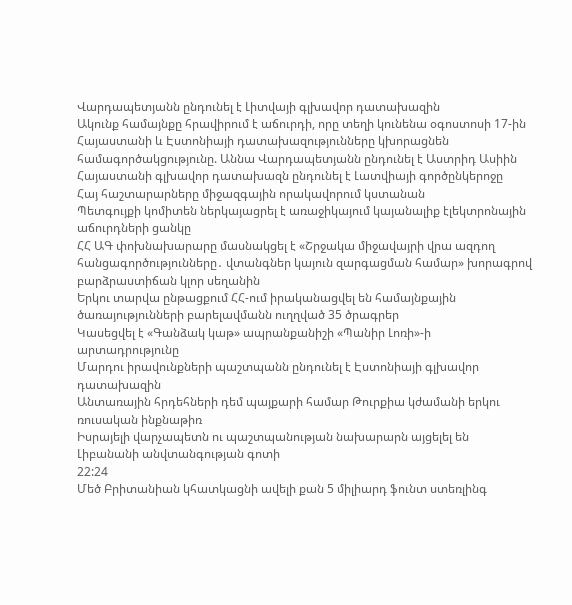Վարդապետյանն ընդունել է Լիտվայի գլխավոր դատախազին
Ակունք համայնքը հրավիրում է աճուրդի, որը տեղի կունենա օգոստոսի 17-ին
Հայաստանի և Էստոնիայի դատախազությունները կխորացնեն համագործակցությունը. Աննա Վարդապետյանն ընդունել է Աստրիդ Ասիին
Հայաստանի գլխավոր դատախազն ընդունել է Լատվիայի գործընկերոջը
Հայ հաշտարարները միջազգային որակավորում կստանան
Պետգույքի կոմիտեն ներկայացրել է առաջիկայում կայանալիք էլեկտրոնային աճուրդների ցանկը
ՀՀ ԱԳ փոխնախարարը մասնակցել է «Շրջակա միջավայրի վրա ազդող հանցագործությունները․ վտանգներ կայուն զարգացման համար» խորագրով բարձրաստիճան կլոր սեղանին
Երկու տարվա ընթացքում ՀՀ-ում իրականացվել են համայնքային ծառայությունների բարելավմանն ուղղված 35 ծրագրեր
Կասեցվել է «Գանձակ կաթ» ապրանքանիշի «Պանիր Լոռի»-ի արտադրությունը
Մարդու իրավունքների պաշտպանն ընդունել է Էստոնիայի գլխավոր դատախազին
Անտառային հրդեհների դեմ պայքարի համար Թուրքիա կժամանի երկու ռուսական ինքնաթիռ
Իսրայելի վարչապետն ու պաշտպանության նախարարն այցելել են Լիբանանի անվտանգության գոտի
22:24
Մեծ Բրիտանիան կհատկացնի ավելի քան 5 միլիարդ ֆունտ ստեռլինգ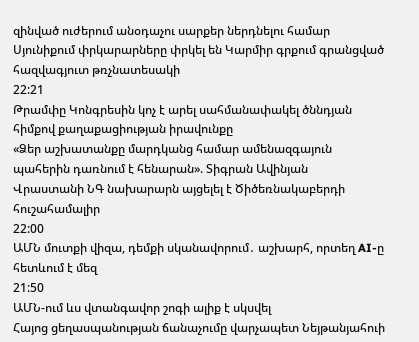զինված ուժերում անօդաչու սարքեր ներդնելու համար
Սյունիքում փրկարարները փրկել են Կարմիր գրքում գրանցված հազվագյուտ թռչնատեսակի
22:21
Թրամփը Կոնգրեսին կոչ է արել սահմանափակել ծննդյան հիմքով քաղաքացիության իրավունքը
«Ձեր աշխատանքը մարդկանց համար ամենազգայուն պահերին դառնում է հենարան». Տիգրան Ավինյան
Վրաստանի ՆԳ նախարարն այցելել է Ծիծեռնակաբերդի հուշահամալիր
22:00
ԱՄՆ մուտքի վիզա, դեմքի սկանավորում․ աշխարհ, որտեղ AI-ը հետևում է մեզ
21:50
ԱՄՆ-ում ևս վտանգավոր շոգի ալիք է սկսվել
Հայոց ցեղասպանության ճանաչումը վարչապետ Նեյթանյահուի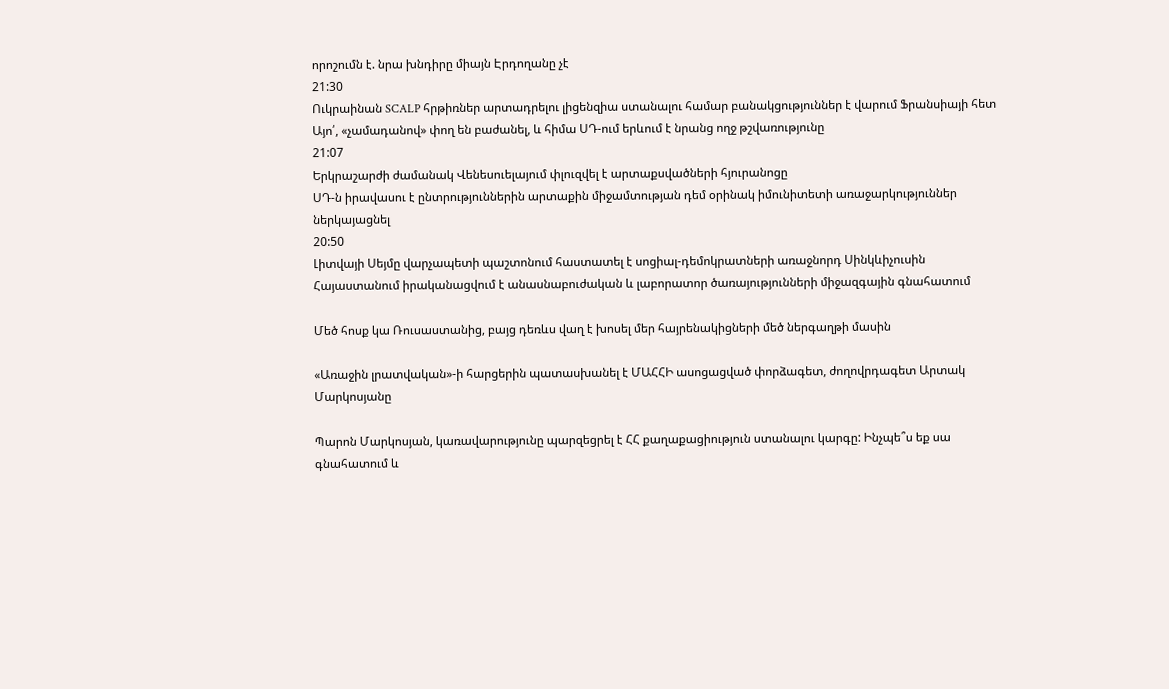որոշումն է. նրա խնդիրը միայն Էրդողանը չէ
21:30
Ուկրաինան SCALP հրթիռներ արտադրելու լիցենզիա ստանալու համար բանակցություններ է վարում Ֆրանսիայի հետ
Այո՛, «չամադանով» փող են բաժանել, և հիմա ՍԴ-ում երևում է նրանց ողջ թշվառությունը
21:07
Երկրաշարժի ժամանակ Վենեսուելայում փլուզվել է արտաքսվածների հյուրանոցը
ՍԴ-ն իրավասու է ընտրություններին արտաքին միջամտության դեմ օրինակ իմունիտետի առաջարկություններ ներկայացնել
20:50
Լիտվայի Սեյմը վարչապետի պաշտոնում հաստատել է սոցիալ-դեմոկրատների առաջնորդ Սինկևիչուսին
Հայաստանում իրականացվում է անասնաբուժական և լաբորատոր ծառայությունների միջազգային գնահատում

Մեծ հոսք կա Ռուսաստանից, բայց դեռևս վաղ է խոսել մեր հայրենակիցների մեծ ներգաղթի մասին

«Առաջին լրատվական»-ի հարցերին պատասխանել է ՄԱՀՀԻ ասոցացված փորձագետ, ժողովրդագետ Արտակ Մարկոսյանը

Պարոն Մարկոսյան, կառավարությունը պարզեցրել է ՀՀ քաղաքացիություն ստանալու կարգը: Ինչպե՞ս եք սա գնահատում և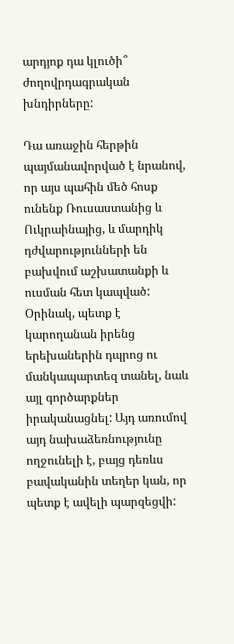արդյոք դա կլուծի՞ ժողովրդագրական խնդիրները:

Դա առաջին հերթին պայմանավորված է նրանով, որ այս պահին մեծ հոսք ունենք Ռուսաստանից և Ուկրաինայից, և մարդիկ դժվարությունների են բախվում աշխատանքի և ուսման հետ կապված: Օրինակ, պետք է կարողանան իրենց երեխաներին դպրոց ու մանկապարտեզ տանել, նաև այլ գործարքներ իրականացնել: Այդ առումով այդ նախաձեռնությունը ողջունելի է, բայց դեռևս բավականին տեղեր կան, որ պետք է ավելի պարզեցվի: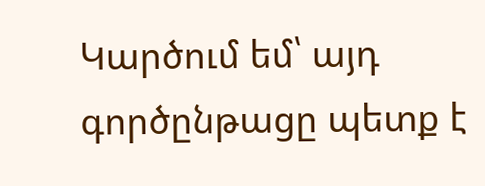Կարծում եմ՝ այդ գործընթացը պետք է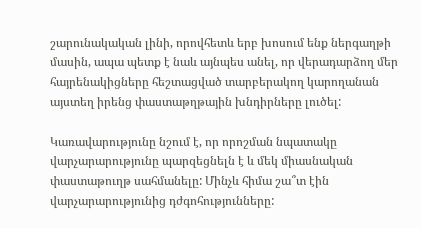շարունակական լինի, որովհետև երբ խոսում ենք ներգաղթի մասին, ապա պետք է նաև այնպես անել, որ վերադարձող մեր հայրենակիցները հեշտացված տարբերակող կարողանան այստեղ իրենց փաստաթղթային խնդիրները լուծել:

Կառավարությունը նշում է, որ որոշման նպատակը վարչարարությունը պարզեցնելն է և մեկ միասնական փաստաթուղթ սահմանելը: Մինչև հիմա շա՞տ էին վարչարարությունից դժգոհությունները: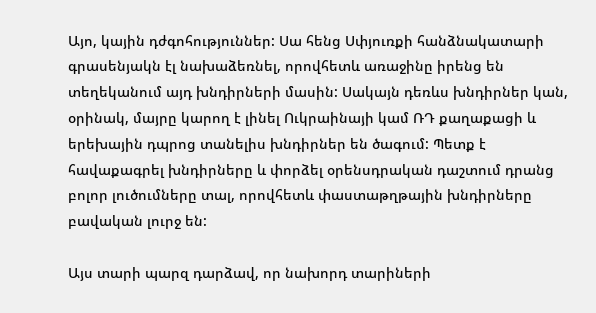Այո, կային դժգոհություններ: Սա հենց Սփյուռքի հանձնակատարի գրասենյակն էլ նախաձեռնել, որովհետև առաջինը իրենց են տեղեկանում այդ խնդիրների մասին: Սակայն դեռևս խնդիրներ կան, օրինակ, մայրը կարող է լինել Ուկրաինայի կամ ՌԴ քաղաքացի և երեխային դպրոց տանելիս խնդիրներ են ծագում: Պետք է հավաքագրել խնդիրները և փորձել օրենսդրական դաշտում դրանց բոլոր լուծումները տալ, որովհետև փաստաթղթային խնդիրները բավական լուրջ են:

Այս տարի պարզ դարձավ, որ նախորդ տարիների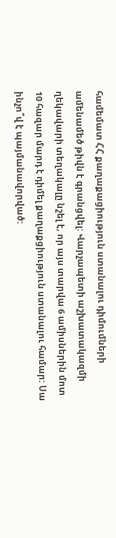համեմատ ՀՀ քաղաքացիություն ստանալու դիմումների ամենամեծ թիվն է գրանցվել: Վարչապետի աշխատակազմի ղեկավարի տեղակալը նշել է, որ այս տարվա 6 ամիսներին մոտ 10 հազար մարդ է դիմել քաղաքցիություն ստանալու համար: Սա ինչո՞վ է պայմանավորված: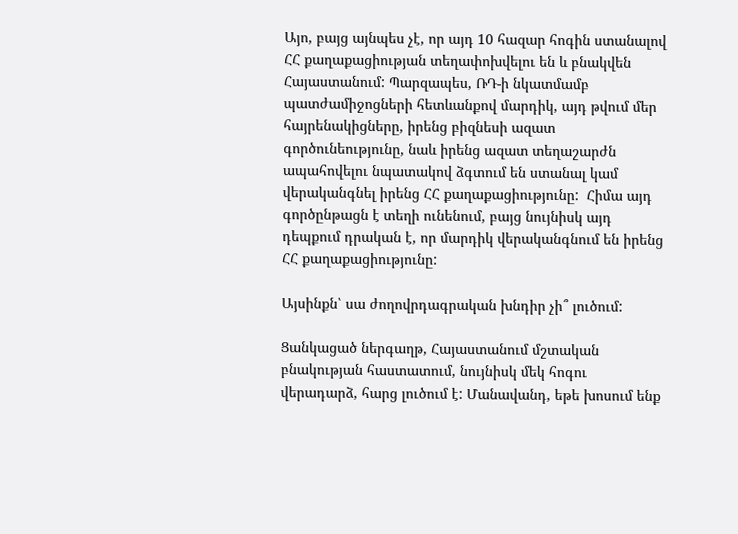Այո, բայց այնպես չէ, որ այդ 10 հազար հոգին ստանալով ՀՀ քաղաքացիության տեղափոխվելու են և բնակվեն Հայաստանում: Պարզապես, ՌԴ-ի նկատմամբ պատժամիջոցների հետևանքով մարդիկ, այդ թվում մեր հայրենակիցները, իրենց բիզնեսի ազատ գործունեությունը, նաև իրենց ազատ տեղաշարժն ապահովելու նպատակով ձգտում են ստանալ կամ վերականգնել իրենց ՀՀ քաղաքացիությունը:  Հիմա այդ գործընթացն է տեղի ունենում, բայց նույնիսկ այդ դեպքում դրական է, որ մարդիկ վերականգնում են իրենց ՀՀ քաղաքացիությունը:

Այսինքն՝ սա ժողովրդագրական խնդիր չի՞ լուծում:

Ցանկացած ներգաղթ, Հայաստանում մշտական բնակության հաստատում, նույնիսկ մեկ հոգու վերադարձ, հարց լուծում է: Մանավանդ, եթե խոսում ենք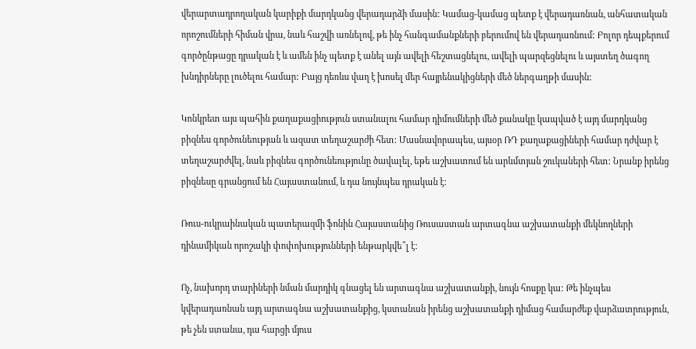վերարտադրողական կարիքի մարդկանց վերադարձի մասին: Կամաց-կամաց պետք է վերադառնան, անհատական որոշումների հիման վրա, նաև հաշվի առնելով, թե ինչ հանգամանքների բերումով են վերադառնում: Բոլոր դեպքերում գործընթացը դրական է և ամեն ինչ պետք է անել այն ավելի հեշտացնելու, ավելի պարզեցնելու և այստեղ ծագող խնդիրները լուծելու համար: Բայց դեռևս վաղ է խոսել մեր հայրենակիցների մեծ ներգաղթի մասին:

Կոնկրետ այս պահին քաղաքացիություն ստանալու համար դիմումների մեծ քանակը կապված է այդ մարդկանց բիզնես գործունեության և ազատ տեղաշարժի հետ: Մասնավորապես, այսօր ՌԴ քաղաքացիների համար դժվար է տեղաշարժվել, նաև բիզնես գործունեությունը ծավալել, եթե աշխատում են արևմտյան շուկաների հետ: Նրանք իրենց բիզնեսը գրանցում են Հայաստանում, և դա նույնպես դրական է:

Ռուս-ուկրաինական պատերազմի ֆոնին Հայաստանից Ռուսաստան արտագնա աշխատանքի մեկնողների դինամիկան որոշակի փոփոխությունների ենթարկվե՞լ է:

Ոչ, նախորդ տարիների նման մարդիկ գնացել են արտագնա աշխատանքի, նույն հոսքը կա: Թե ինչպես կվերադառնան այդ արտագնա աշխատանքից, կստանան իրենց աշխատանքի դիմաց համարժեք վարձատրություն, թե չեն ստանա, դա հարցի մյուս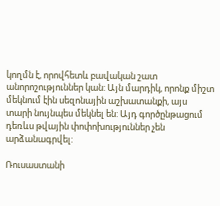կողմն է, որովհետև բավական շատ անորոշություններ կան: Այն մարդիկ, որոնք միշտ մեկնում էին սեզոնային աշխատանքի, այս տարի նույնպես մեկնել են: Այդ գործընթացում դեռևս թվային փոփոխություններ չեն արձանագրվել:

Ռուսաստանի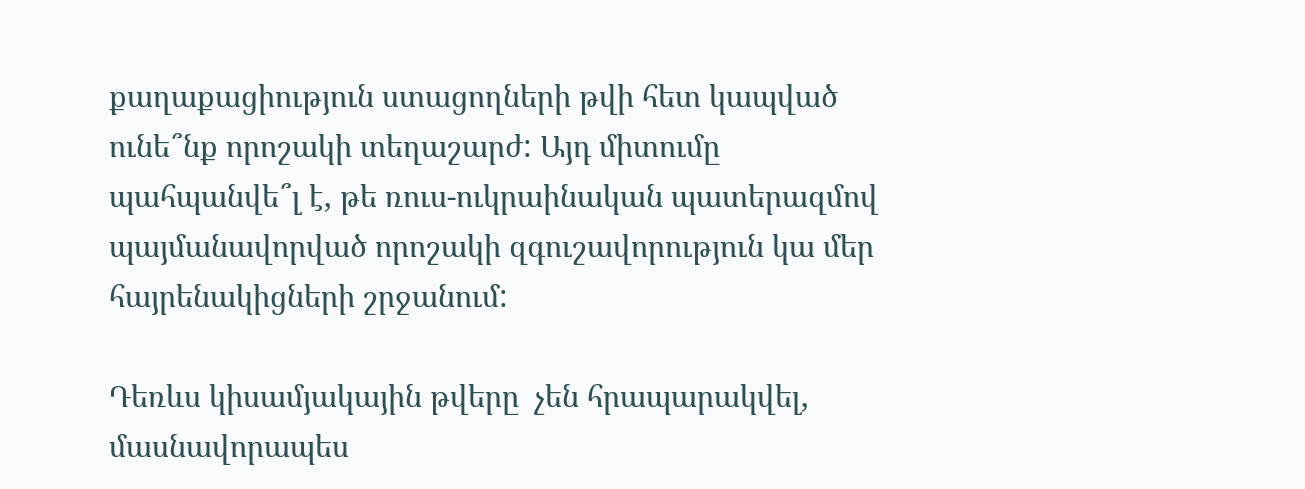քաղաքացիություն ստացողների թվի հետ կապված ունե՞նք որոշակի տեղաշարժ: Այդ միտումը պահպանվե՞լ է, թե ռուս-ուկրաինական պատերազմով պայմանավորված որոշակի զգուշավորություն կա մեր հայրենակիցների շրջանում:

Դեռևս կիսամյակային թվերը  չեն հրապարակվել, մասնավորապես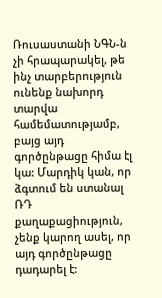Ռուսաստանի ՆԳՆ-ն չի հրապարակել, թե ինչ տարբերություն ունենք նախորդ տարվա համեմատությամբ, բայց այդ գործընթացը հիմա էլ կա: Մարդիկ կան, որ ձգտում են ստանալ ՌԴ քաղաքացիություն, չենք կարող ասել, որ այդ գործընթացը դադարել է: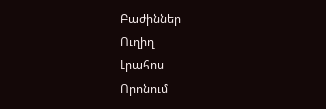Բաժիններ
Ուղիղ
Լրահոս
Որոնում